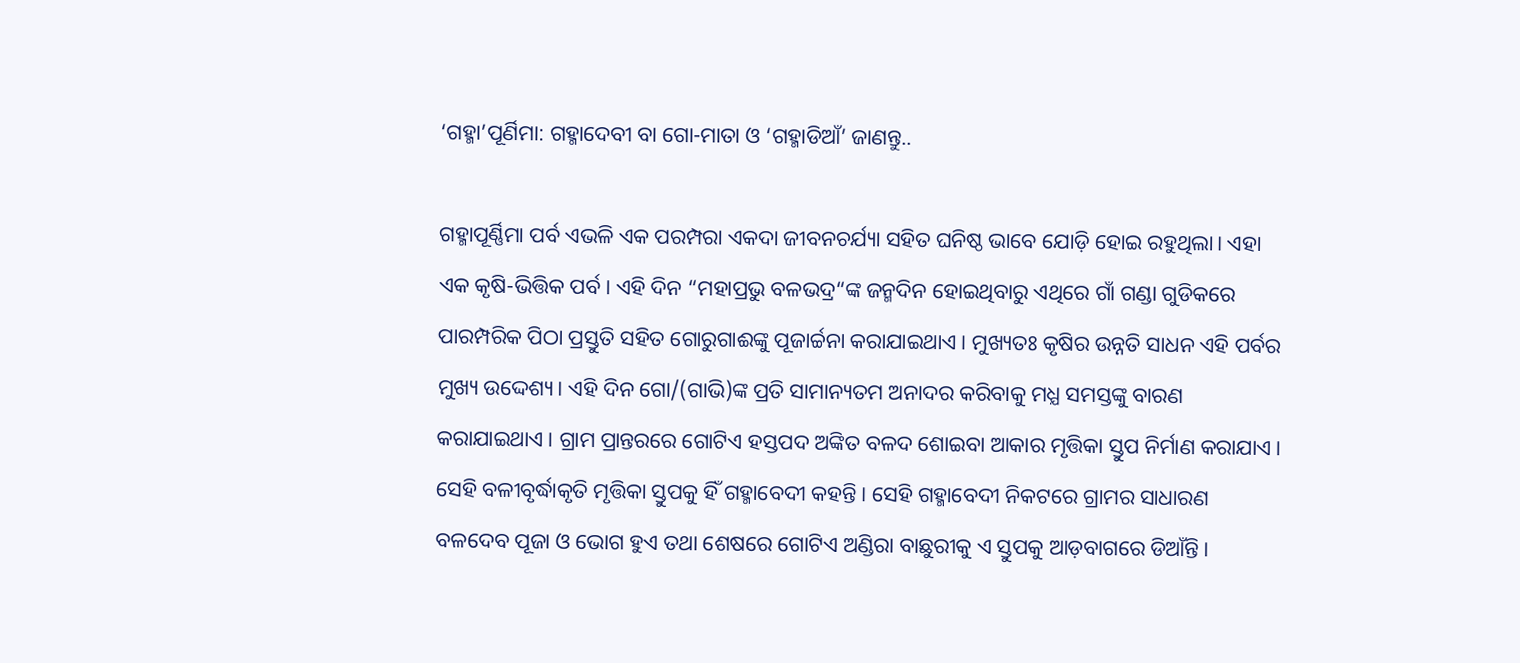‘ଗହ୍ମା’ପୂର୍ଣିମା: ଗହ୍ମାଦେବୀ ବା ଗୋ-ମାତା ଓ ‘ଗହ୍ମାଡିଆଁ’ ଜାଣନ୍ତୁ..

ଗହ୍ମାପୂର୍ଣ୍ଣିମା ପର୍ବ ଏଭଳି ଏକ ପରମ୍ପରା ଏକଦା ଜୀବନଚର୍ଯ୍ୟା ସହିତ ଘନିଷ୍ଠ ଭାବେ ଯୋଡ଼ି ହୋଇ ରହୁଥିଲା। ଏହା ଏକ କୃଷି-ଭିତ୍ତିକ ପର୍ବ। ଏହି ଦିନ “ମହାପ୍ରଭୁ ବଳଭଦ୍ର“ଙ୍କ ଜନ୍ମଦିନ ହୋଇଥିବାରୁ ଏଥିରେ ଗାଁ ଗଣ୍ଡା ଗୁଡିକରେ ପାରମ୍ପରିକ ପିଠା ପ୍ରସ୍ତୁତି ସହିତ ଗୋରୁଗାଈଙ୍କୁ ପୂଜାର୍ଚ୍ଚନା କରାଯାଇଥାଏ। ମୁଖ୍ୟତଃ କୃଷିର ଉନ୍ନତି ସାଧନ ଏହି ପର୍ବର ମୁଖ୍ୟ ଉଦ୍ଦେଶ୍ୟ। ଏହି ଦିନ ଗୋ/(ଗାଭି)ଙ୍କ ପ୍ରତି ସାମାନ୍ୟତମ ଅନାଦର କରିବାକୁ ମଧ୍ଯ ସମସ୍ତଙ୍କୁ ବାରଣ କରାଯାଇଥାଏ। ଗ୍ରାମ ପ୍ରାନ୍ତରରେ ଗୋଟିଏ ହସ୍ତପଦ ଅଙ୍କିତ ବଳଦ ଶୋଇବା ଆକାର ମୃତ୍ତିକା ସ୍ତୁପ ନିର୍ମାଣ କରାଯାଏ। ସେହି ବଳୀବୃର୍ଦ୍ଧାକୃତି ମୃତ୍ତିକା ସ୍ତୁପକୁ ହିଁ ଗହ୍ମାବେଦୀ କହନ୍ତି। ସେହି ଗହ୍ମାବେଦୀ ନିକଟରେ ଗ୍ରାମର ସାଧାରଣ ବଳଦେବ ପୂଜା ଓ ଭୋଗ ହୁଏ ତଥା ଶେଷରେ ଗୋଟିଏ ଅଣ୍ଡିରା ବାଛୁରୀକୁ ଏ ସ୍ତୁପକୁ ଆଡ଼ବାଗରେ ଡିଆଁନ୍ତି।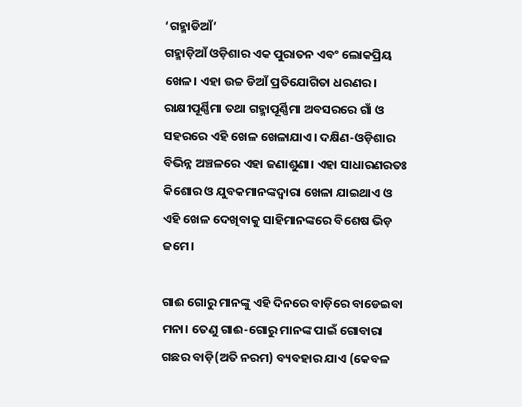‘ଗହ୍ମାଡିଆଁ’
ଗହ୍ମାଡ଼ିଆଁ ଓଡ଼ିଶାର ଏକ ପୁରାତନ ଏବଂ ଲୋକପ୍ରିୟ ଖେଳ। ଏହା ଉଚ୍ଚ ଡିଆଁ ପ୍ରତିଯୋଗିତା ଧରଣର। ରାକ୍ଷୀପୂର୍ଣ୍ଣିମା ତଥା ଗହ୍ମାପୂର୍ଣ୍ଣିମା ଅବସରରେ ଗାଁ ଓ ସହରରେ ଏହି ଖେଳ ଖେଳାଯାଏ। ଦକ୍ଷିଣ-ଓଡ଼ିଶାର ବିଭିନ୍ନ ଅଞ୍ଚଳରେ ଏହା ଜଣାଶୁଣା। ଏହା ସାଧାରଣରତଃ କିଶୋର ଓ ଯୁବକମାନଙ୍କଦ୍ୱାରା ଖେଳା ଯାଇଥାଏ ଓ ଏହି ଖେଳ ଦେଖିବାକୁ ସାହିମାନଙ୍କରେ ବିଶେଷ ଭିଡ଼ ଜମେ।

ଗାଈ ଗୋରୁ ମାନଙ୍କୁ ଏହି ଦିନରେ ବାଡ଼ିରେ ବାଡେଇବା ମନା। ତେଣୁ ଗାଈ-ଗୋରୁ ମାନଙ୍କ ପାଇଁ ଗୋବାରା ଗଛର ବାଡ଼ି(ଅତି ନରମ) ବ୍ୟବହାର ଯାଏ (କେବଳ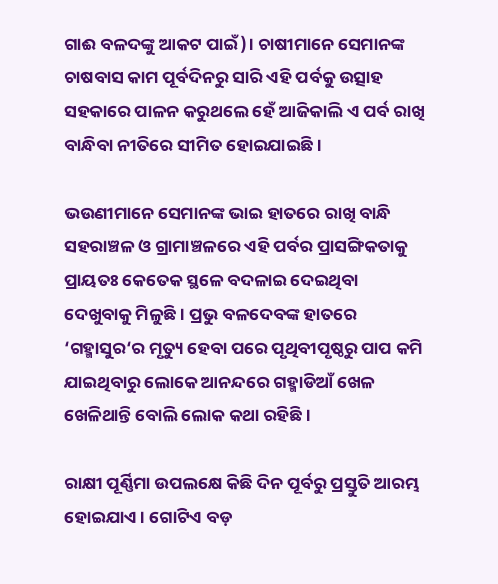ଗାଈ ବଳଦଙ୍କୁ ଆକଟ ପାଇଁ)। ଚାଷୀମାନେ ସେମାନଙ୍କ ଚାଷବାସ କାମ ପୂର୍ବଦିନରୁ ସାରି ଏହି ପର୍ବକୁ ଉତ୍ସାହ ସହକାରେ ପାଳନ କରୁଥଲେ ହେଁ ଆଜିକାଲି ଏ ପର୍ବ ରାଖି ବାନ୍ଧିବା ନୀତିରେ ସୀମିତ ହୋଇଯାଇଛି।

ଭଉଣୀମାନେ ସେମାନଙ୍କ ଭାଇ ହାତରେ ରାଖି ବାନ୍ଧି ସହରାଞ୍ଚଳ ଓ ଗ୍ରାମାଞ୍ଚଳରେ ଏହି ପର୍ବର ପ୍ରାସଙ୍ଗିକତାକୁ ପ୍ରାୟତଃ କେତେକ ସ୍ଥଳେ ବଦଳାଇ ଦେଇଥିବା ଦେଖୁବାକୁ ମିଳୁଛି। ପ୍ରଭୁ ବଳଦେବଙ୍କ ହାତରେ ‘ଗହ୍ମାସୁର‘ର ମୃତ୍ୟୁ ହେବା ପରେ ପୃଥିବୀପୃଷ୍ଠରୁ ପାପ କମି ଯାଇଥିବାରୁ ଲୋକେ ଆନନ୍ଦରେ ଗହ୍ମାଡିଆଁ ଖେଳ ଖେଳିଥାନ୍ତି ବୋଲି ଲୋକ କଥା ରହିଛି।

ରାକ୍ଷୀ ପୂର୍ଣ୍ଣିମା ଉପଲକ୍ଷେ କିଛି ଦିନ ପୂର୍ବରୁ ପ୍ରସ୍ତୁତି ଆରମ୍ଭ ହୋଇଯାଏ। ଗୋଟିଏ ବଡ଼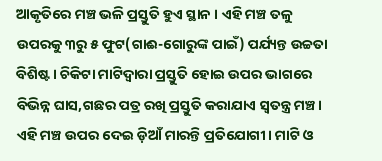ଆକୃତିରେ ମଞ୍ଚ ଭଳି ପ୍ରସ୍ତୁତି ହୁଏ ସ୍ଥାନ । ଏହି ମଞ୍ଚ ତଳୁ ଉପରକୁ ୩ରୁ ୫ ଫୁଟ(ଗାଈ-ଗୋରୁଙ୍କ ପାଇଁ) ପର୍ଯ୍ୟନ୍ତ ଉଚ୍ଚତା ବିଶିଷ୍ଟ। ଚିକିଟା ମାଟିଦ୍ୱାରା ପ୍ରସ୍ତୁତି ହୋଇ ଉପର ଭାଗରେ ବିଭିନ୍ନ ଘାସ,ଗଛର ପତ୍ର ରଖି ପ୍ରସ୍ତୁତି କରାଯାଏ ସ୍ୱତନ୍ତ୍ର ମଞ୍ଚ। ଏହି ମଞ୍ଚ ଉପର ଦେଇ ଡ଼ିଆଁ ମାରନ୍ତି ପ୍ରତିଯୋଗୀ। ମାଟି ଓ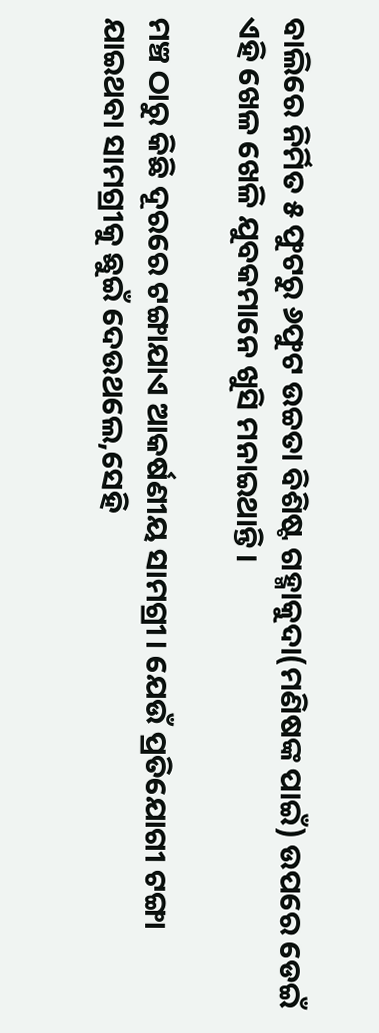ବାଲିରେ ନିର୍ମିତ ୫ ଫୁଟରୁ ୬ଫୁଟ ଉଚ୍ଚତା ବିଶିଷ୍ଟ ଗହ୍ମାକୁଦା(ମଣିଷଙ୍କ ପାଇଁ) ଉପରେ ଡେଇଁ ଏହି ଖେଳ ଖେଳି ଯୁବକମାନେ ଖୁସି ମନାଇଥାନ୍ତି।

ମଞ୍ଚ ଠାରୁ କିଛି ଦୂରରେ ଟଙ୍ଗାଯାଏ ଆକର୍ଷଣୀୟ ସାମଗ୍ରୀ। ଯେଉଁ ପ୍ରତିଯୋଗୀ ଟଙ୍ଗା ଯାଇଥବା ସାମଗ୍ରୀକୁ ଛୁଇଁ ଦେଉଥଲେ,ସେହି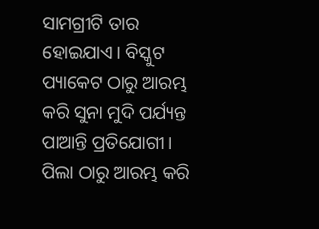ସାମଗ୍ରୀଟି ତାର ହୋଇଯାଏ। ବିସ୍କୁଟ ପ୍ୟାକେଟ ଠାରୁ ଆରମ୍ଭ କରି ସୁନା ମୁଦି ପର୍ଯ୍ୟନ୍ତ ପାଆନ୍ତି ପ୍ରତିଯୋଗୀ। ପିଲା ଠାରୁ ଆରମ୍ଭ କରି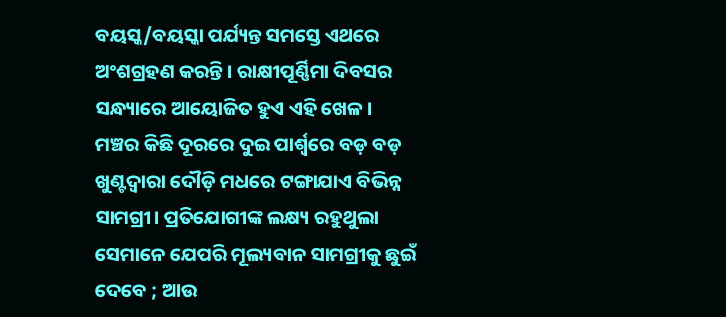ବୟସ୍କ/ବୟସ୍କା ପର୍ଯ୍ୟନ୍ତ ସମସ୍ତେ ଏଥରେ ଅଂଶଗ୍ରହଣ କରନ୍ତି। ରାକ୍ଷୀପୂର୍ଣ୍ଣିମା ଦିବସର ସନ୍ଧ୍ୟାରେ ଆୟୋଜିତ ହୁଏ ଏହି ଖେଳ। ମଞ୍ଚର କିଛି ଦୂରରେ ଦୁଇ ପାର୍ଶ୍ୱରେ ବଡ଼ ବଡ଼ ଖୁଣ୍ଟଦ୍ୱାରା ଦୌଡ଼ି ମଧରେ ଟଙ୍ଗାଯାଏ ବିଭିନ୍ନ ସାମଗ୍ରୀ। ପ୍ରତିଯୋଗୀଙ୍କ ଲକ୍ଷ୍ୟ ରହୁଥୁଲା ସେମାନେ ଯେପରି ମୂଲ୍ୟବାନ ସାମଗ୍ରୀକୁ ଛୁଇଁ ଦେବେ ; ଆଉ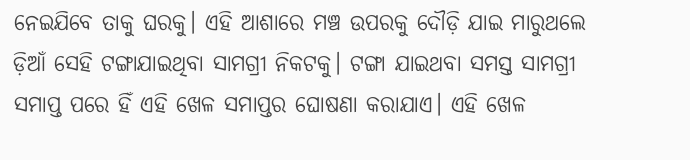ନେଇଯିବେ ତାକୁ ଘରକୁ। ଏହି ଆଶାରେ ମଞ୍ଚ ଉପରକୁ ଦୌଡ଼ି ଯାଇ ମାରୁଥଲେ ଡ଼ିଆଁ ସେହି ଟଙ୍ଗାଯାଇଥିବା ସାମଗ୍ରୀ ନିକଟକୁ। ଟଙ୍ଗା ଯାଇଥବା ସମସ୍ତ ସାମଗ୍ରୀ ସମାପ୍ତ ପରେ ହିଁ ଏହି ଖେଳ ସମାପ୍ତର ଘୋଷଣା କରାଯାଏ। ଏହି ଖେଳ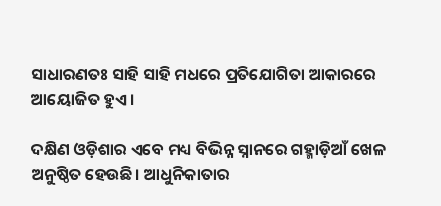ସାଧାରଣତଃ ସାହି ସାହି ମଧରେ ପ୍ରତିଯୋଗିତା ଆକାରରେ ଆୟୋଜିତ ହୁଏ।

ଦକ୍ଷିଣ ଓଡ଼ିଶାର ଏବେ ମଧ୍ୟ ବିଭିନ୍ନ ସ୍ନାନରେ ଗହ୍ମାଡ଼ିଆଁ ଖେଳ ଅନୁଷ୍ଠିତ ହେଉଛି। ଆଧୁନିକାତାର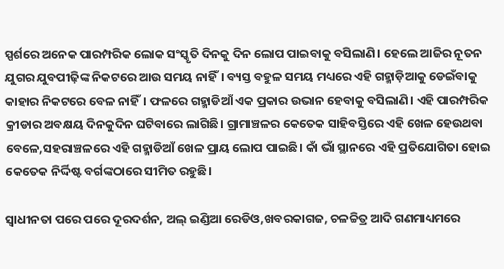ସ୍ପର୍ଶରେ ଅନେକ ପାରମ୍ପରିକ ଲୋକ ସଂସ୍କୃତି ଦିନକୁ ଦିନ ଲୋପ ପାଇବାକୁ ବସିଲାଣି। ହେଲେ ଆଜିର ନୂତନ ଯୁଗର ଯୁବପୀଢ଼ିଙ୍କ ନିକଟରେ ଆଉ ସମୟ ନାହିଁ। ବ୍ୟସ୍ତ ବହୁଳ ସମୟ ମଧ୍ୟରେ ଏହି ଗହ୍ମାଡ଼ିଆକୁ ଡେଇଁବାକୁ କାହାର ନିକଟରେ ବେଳ ନାହିଁ। ଫଳରେ ଗହ୍ମାଡିଆଁ ଏକ ପ୍ରକାର ଉଭାନ ହେବାକୁ ବସିଲାଣି। ଏହି ପାରମ୍ପରିକ କ୍ରୀଡାର ଅବକ୍ଷୟ ଦିନକୁଦିନ ଘଟିବାରେ ଲାଗିଛି। ଗ୍ରାମାଞ୍ଚଳର କେତେକ ସାହିବସ୍ତିରେ ଏହି ଖେଳ ହେଉଥବା ବେଳେ,ସହରାଞ୍ଚଳରେ ଏହି ଗହ୍ମାଡିଆଁ ଖେଳ ପ୍ରାୟ ଲୋପ ପାଇଛି। କାଁ ଭାଁ ସ୍ଥାନରେ ଏହି ପ୍ରତିଯୋଗିତା ହୋଇ କେତେକ ନିର୍ଦ୍ଦିଷ୍ଟ ବର୍ଗଙ୍କଠାରେ ସୀମିତ ରହୁଛି।

ସ୍ବାଧୀନତା ପରେ ପରେ ଦୂରଦର୍ଶନ, ଅଲ୍ ଇଣ୍ଡିଆ ରେଡିଓ,ଖବରକାଗଜ, ଚଳଚ୍ଚିତ୍ର ଆଦି ଗଣମାଧ୍ୟମରେ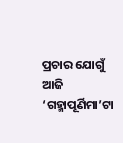ପ୍ରଚାର ଯୋଗୁଁ ଆଜି ‘ଗହ୍ମାପୂର୍ଣିମା’ଟା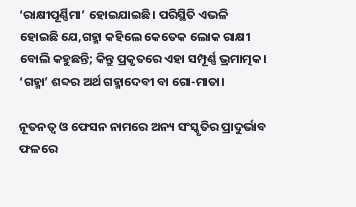‘ରାକ୍ଷୀପୂର୍ଣ୍ଣିମା’ ହୋଇଯାଇଛି। ପରିସ୍ଥିତି ଏଭଳି ହୋଇଛି ଯେ,ଗହ୍ମା କହିଲେ କେତେକ ଲୋକ ରାକ୍ଷୀ ବୋଲି କହୁଛନ୍ତି; କିନ୍ତୁ ପ୍ରକୃତରେ ଏହା ସମ୍ପୂର୍ଣ୍ଣ ଭ୍ରମାତ୍ମକ। ‘ଗହ୍ମା’ ଶବ୍ଦର ଅର୍ଥ ଗହ୍ମାଦେବୀ ବା ଗୋ-ମାତା।

ନୂତନତ୍ୱ ଓ ଫେସନ ନାମରେ ଅନ୍ୟ ସଂସ୍କୃତିର ପ୍ରାଦୁର୍ଭାବ ଫଳରେ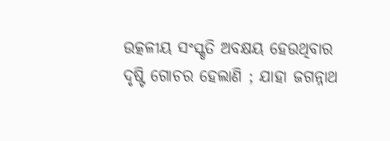ଉତ୍କଳୀୟ ସଂସ୍କୃତି ଅବକ୍ଷୟ ହେଉଥିବାର ଦୃଷ୍ଟି ଗୋଚର ହେଲାଣି ; ଯାହା ଜଗନ୍ନାଥ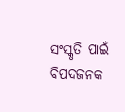ସଂସ୍କୃତି ପାଇଁ ବିପଦଜନକ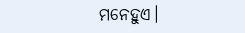ମନେହୁଏ।